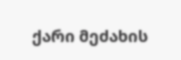ქარი მეძახის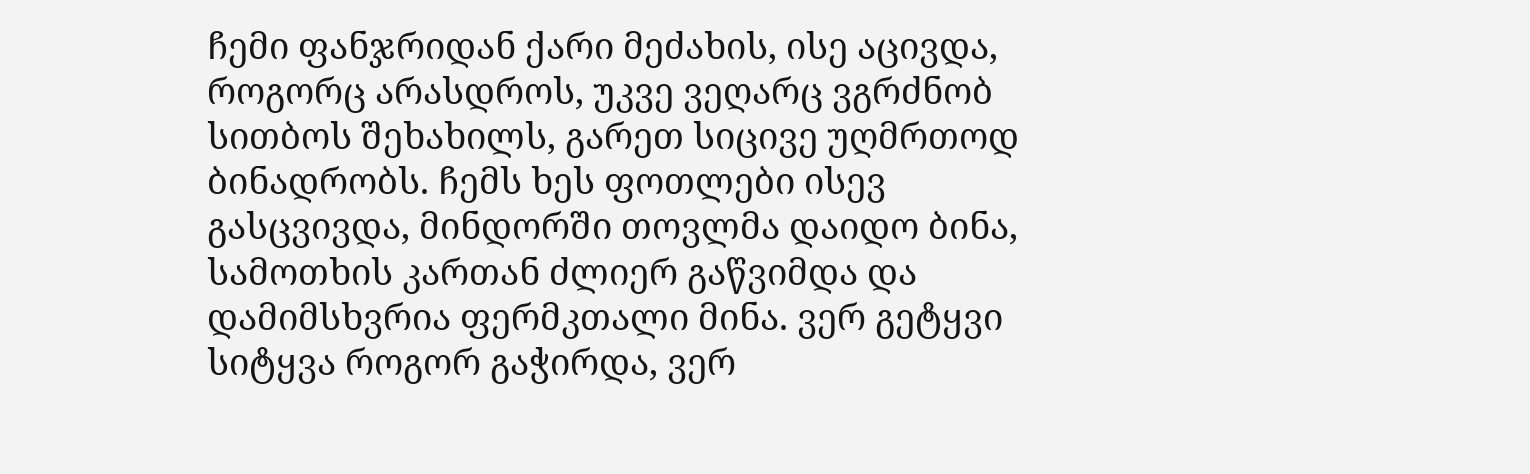ჩემი ფანჯრიდან ქარი მეძახის, ისე აცივდა, როგორც არასდროს, უკვე ვეღარც ვგრძნობ სითბოს შეხახილს, გარეთ სიცივე უღმრთოდ ბინადრობს. ჩემს ხეს ფოთლები ისევ გასცვივდა, მინდორში თოვლმა დაიდო ბინა, სამოთხის კართან ძლიერ გაწვიმდა და დამიმსხვრია ფერმკთალი მინა. ვერ გეტყვი სიტყვა როგორ გაჭირდა, ვერ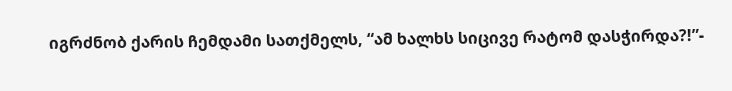იგრძნობ ქარის ჩემდამი სათქმელს, “ამ ხალხს სიცივე რატომ დასჭირდა?!”-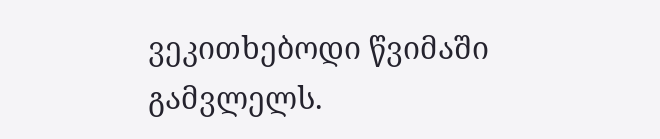ვეკითხებოდი წვიმაში გამვლელს.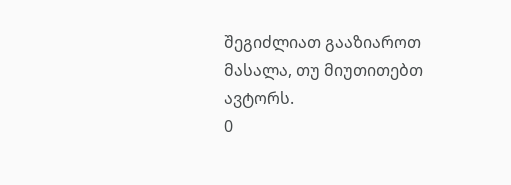შეგიძლიათ გააზიაროთ მასალა, თუ მიუთითებთ ავტორს.
0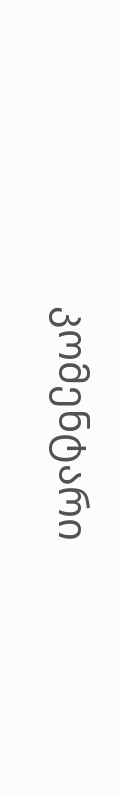კომენტარი